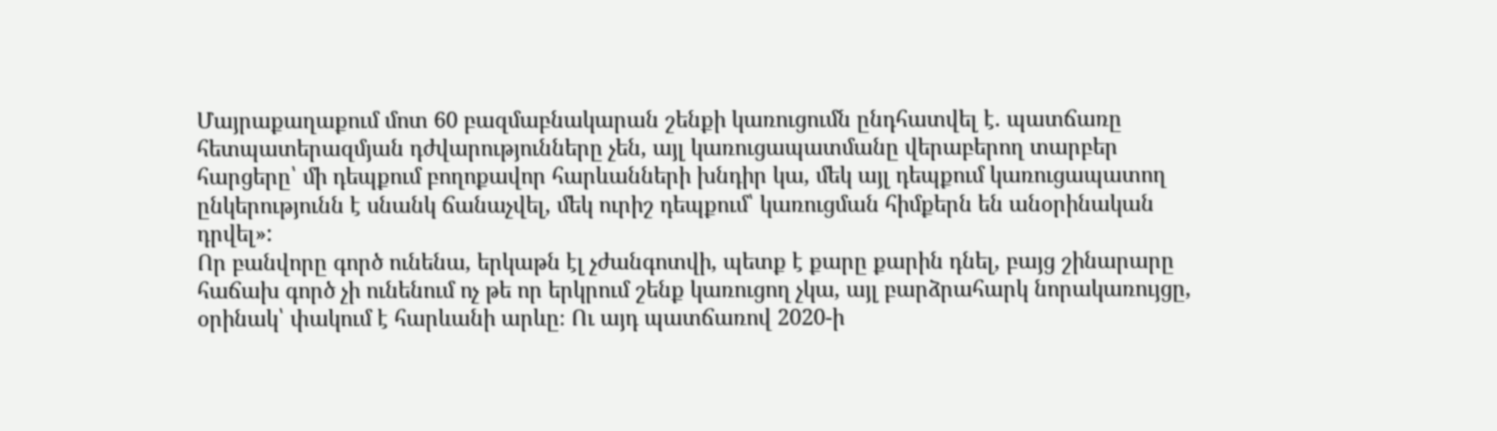Մայրաքաղաքում մոտ 60 բազմաբնակարան շենքի կառուցումն ընդհատվել է. պատճառը հետպատերազմյան դժվարությունները չեն, այլ կառուցապատմանը վերաբերող տարբեր հարցերը՝ մի դեպքում բողոքավոր հարևանների խնդիր կա, մեկ այլ դեպքում կառուցապատող ընկերությունն է սնանկ ճանաչվել, մեկ ուրիշ դեպքում՝ կառուցման հիմքերն են անօրինական դրվել»:
Որ բանվորը գործ ունենա, երկաթն էլ չժանգոտվի, պետք է քարը քարին դնել, բայց շինարարը հաճախ գործ չի ունենում ոչ թե որ երկրում շենք կառուցող չկա, այլ բարձրահարկ նորակառույցը, օրինակ՝ փակում է հարևանի արևը։ Ու այդ պատճառով 2020-ի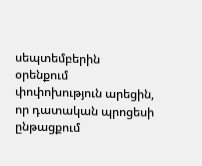սեպտեմբերին օրենքում փոփոխություն արեցին, որ դատական պրոցեսի ընթացքում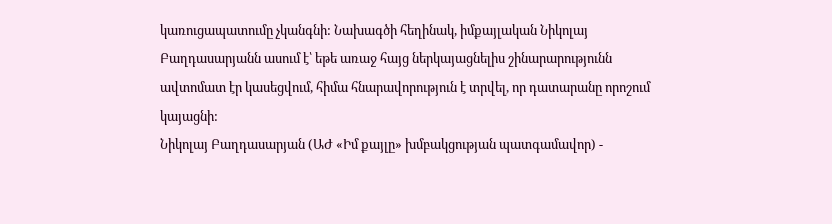կառուցապատումը չկանգնի: Նախագծի հեղինակ, իմքայլական Նիկոլայ Բաղդասարյանն ասում է՝ եթե առաջ հայց ներկայացնելիս շինարարությունն ավտոմատ էր կասեցվում, հիմա հնարավորություն է տրվել, որ դատարանը որոշում կայացնի:
Նիկոլայ Բաղդասարյան (ԱԺ «Իմ քայլը» խմբակցության պատգամավոր) -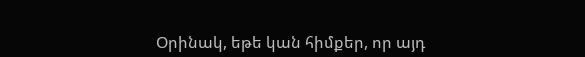Օրինակ, եթե կան հիմքեր, որ այդ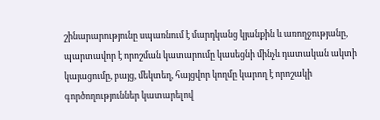շինարարությունը սպառնում է մարդկանց կյանքին և առողջությանը, պարտավոր է որոշման կատարումը կասեցնի մինչև դատական ակտի կայացումը, բայց, մեկտեղ, հայցվոր կողմը կարող է որոշակի գործողություններ կատարելով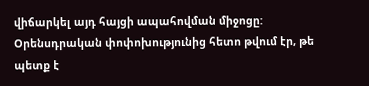վիճարկել այդ հայցի ապահովման միջոցը:
Օրենսդրական փոփոխությունից հետո թվում էր, թե պետք է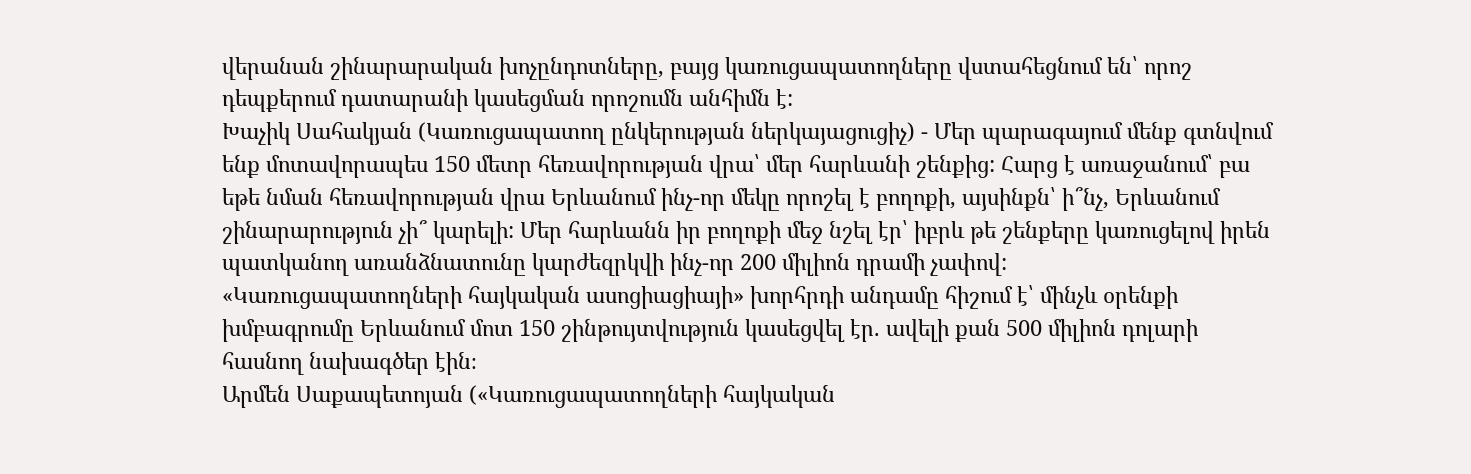վերանան շինարարական խոչընդոտները, բայց կառուցապատողները վստահեցնում են՝ որոշ դեպքերում դատարանի կասեցման որոշումն անհիմն է:
Խաչիկ Սահակյան (Կառուցապատող ընկերության ներկայացուցիչ) - Մեր պարագայում մենք գտնվում ենք մոտավորապես 150 մետր հեռավորության վրա՝ մեր հարևանի շենքից: Հարց է առաջանում՝ բա եթե նման հեռավորության վրա Երևանում ինչ-որ մեկը որոշել է բողոքի, այսինքն՝ ի՞նչ, Երևանում շինարարություն չի՞ կարելի: Մեր հարևանն իր բողոքի մեջ նշել էր՝ իբրև թե շենքերը կառուցելով իրեն պատկանող առանձնատունը կարժեզրկվի ինչ-որ 200 միլիոն դրամի չափով:
«Կառուցապատողների հայկական ասոցիացիայի» խորհրդի անդամը հիշում է՝ մինչև օրենքի խմբագրումը Երևանում մոտ 150 շինթույտվություն կասեցվել էր. ավելի քան 500 միլիոն դոլարի հասնող նախագծեր էին։
Արմեն Սաքապետոյան («Կառուցապատողների հայկական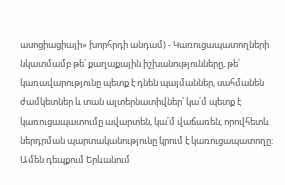ասոցիացիայի» խորհրդի անդամ) - Կառուցապատողների նկատմամբ թե՛ քաղաքային իշխանությունները, թե՛ կառավարությունը պետք է դնեն պայմաններ, սահմանեն ժամկետներ և տան ալտերնատիվներ՝ կա՛մ պետք է կառուցապատումը ավարտեն, կա՛մ վաճառեն, որովհետև ներդրման պարտականությունը կրում է կառուցապատողը:
Ամեն դեպքում Երևանում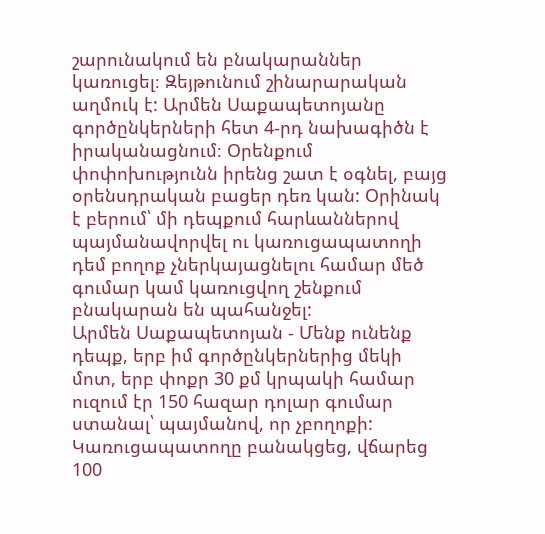շարունակում են բնակարաններ կառուցել։ Զեյթունում շինարարական աղմուկ է: Արմեն Սաքապետոյանը գործընկերների հետ 4-րդ նախագիծն է իրականացնում։ Օրենքում փոփոխությունն իրենց շատ է օգնել, բայց օրենսդրական բացեր դեռ կան: Օրինակ է բերում՝ մի դեպքում հարևաններով պայմանավորվել ու կառուցապատողի դեմ բողոք չներկայացնելու համար մեծ գումար կամ կառուցվող շենքում բնակարան են պահանջել:
Արմեն Սաքապետոյան - Մենք ունենք դեպք, երբ իմ գործընկերներից մեկի մոտ, երբ փոքր 30 քմ կրպակի համար ուզում էր 150 հազար դոլար գումար ստանալ՝ պայմանով, որ չբողոքի: Կառուցապատողը բանակցեց, վճարեց 100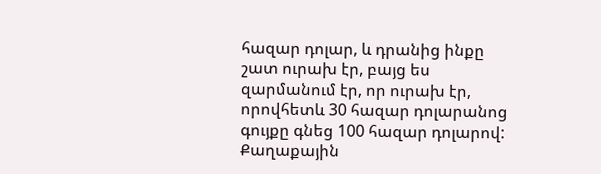հազար դոլար, և դրանից ինքը շատ ուրախ էր, բայց ես զարմանում էր, որ ուրախ էր, որովհետև 30 հազար դոլարանոց գույքը գնեց 100 հազար դոլարով:
Քաղաքային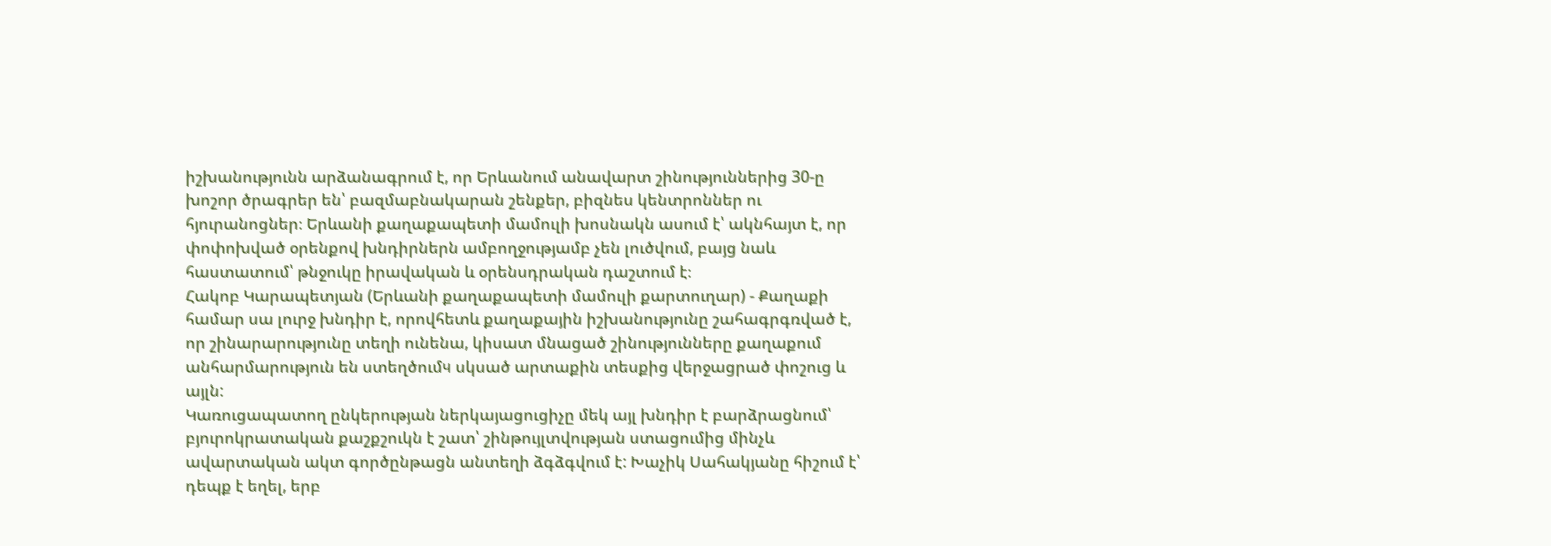իշխանությունն արձանագրում է, որ Երևանում անավարտ շինություններից 30-ը խոշոր ծրագրեր են՝ բազմաբնակարան շենքեր, բիզնես կենտրոններ ու հյուրանոցներ։ Երևանի քաղաքապետի մամուլի խոսնակն ասում է՝ ակնհայտ է, որ փոփոխված օրենքով խնդիրներն ամբողջությամբ չեն լուծվում, բայց նաև հաստատում՝ թնջուկը իրավական և օրենսդրական դաշտում է։
Հակոբ Կարապետյան (Երևանի քաղաքապետի մամուլի քարտուղար) - Քաղաքի համար սա լուրջ խնդիր է, որովհետև քաղաքային իշխանությունը շահագրգռված է, որ շինարարությունը տեղի ունենա, կիսատ մնացած շինությունները քաղաքում անհարմարություն են ստեղծումч սկսած արտաքին տեսքից վերջացրած փոշուց և այլն:
Կառուցապատող ընկերության ներկայացուցիչը մեկ այլ խնդիր է բարձրացնում՝ բյուրոկրատական քաշքշուկն է շատ՝ շինթույլտվության ստացումից մինչև ավարտական ակտ գործընթացն անտեղի ձգձգվում է: Խաչիկ Սահակյանը հիշում է՝ դեպք է եղել, երբ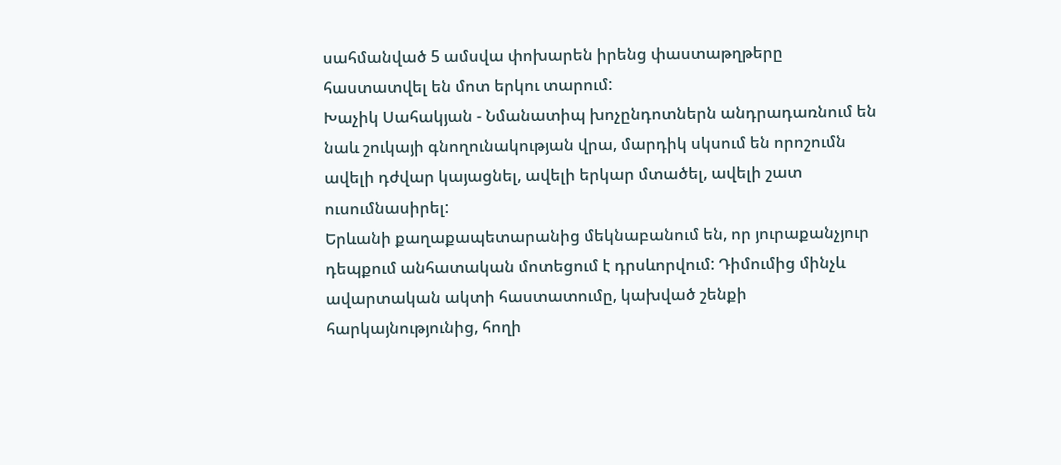սահմանված 5 ամսվա փոխարեն իրենց փաստաթղթերը հաստատվել են մոտ երկու տարում:
Խաչիկ Սահակյան - Նմանատիպ խոչընդոտներն անդրադառնում են նաև շուկայի գնողունակության վրա, մարդիկ սկսում են որոշումն ավելի դժվար կայացնել, ավելի երկար մտածել, ավելի շատ ուսումնասիրել:
Երևանի քաղաքապետարանից մեկնաբանում են, որ յուրաքանչյուր դեպքում անհատական մոտեցում է դրսևորվում: Դիմումից մինչև ավարտական ակտի հաստատումը, կախված շենքի հարկայնությունից, հողի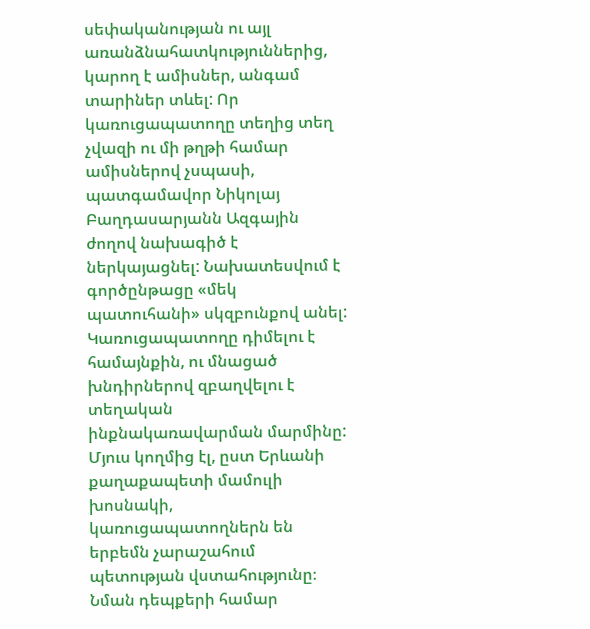սեփականության ու այլ առանձնահատկություններից, կարող է ամիսներ, անգամ տարիներ տևել: Որ կառուցապատողը տեղից տեղ չվազի ու մի թղթի համար ամիսներով չսպասի, պատգամավոր Նիկոլայ Բաղդասարյանն Ազգային ժողով նախագիծ է ներկայացնել: Նախատեսվում է գործընթացը «մեկ պատուհանի» սկզբունքով անել: Կառուցապատողը դիմելու է համայնքին, ու մնացած խնդիրներով զբաղվելու է տեղական ինքնակառավարման մարմինը:
Մյուս կողմից էլ, ըստ Երևանի քաղաքապետի մամուլի խոսնակի, կառուցապատողներն են երբեմն չարաշահում պետության վստահությունը։ Նման դեպքերի համար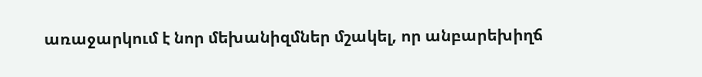առաջարկում է նոր մեխանիզմներ մշակել, որ անբարեխիղճ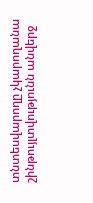տնտեսվարողը չկարողանա շինթույլտվությունն անվերջ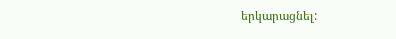երկարացնել: